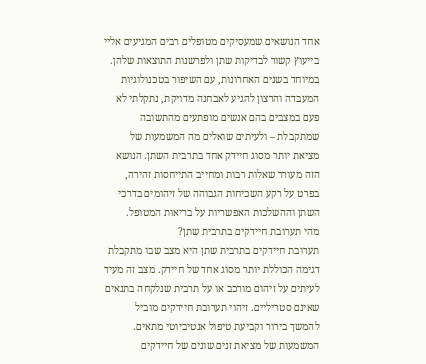אחד הנושאים שמעסיקים מטופלים רבים המגיעים אליי בייעוץ קשור לבדיקות שתן ולפרשנות התוצאות שלהן. במיוחד בשנים האחרונות, עם השיפור בטכנולוגיות המעבדה והרצון להגיע לאבחנה מדויקת, נתקלתי לא פעם במצבים בהם אנשים מופתעים מהתשובה שמתקבלת – ולעיתים שואלים מה המשמעות של מציאת יותר מסוג חיידק אחד בתרבית השתן. הנושא הזה מעורר שאלות רבות ומחייב התייחסות זהירה, בפרט על רקע השכיחות הגבוהה של זיהומים בדרכי השתן וההשלכות האפשריות על בריאות המטופל.
מהי תערובת חיידקים בתרבית שתן?
תערובת חיידקים בתרבית שתן היא מצב שבו מתקבלת דגימה הכוללת יותר מסוג אחד של חיידק. מצב זה מעיד לעיתים על זיהום מורכב או על תרבית שנלקחה בתנאים שאינם סטריליים. זיהוי תערובת חיידקים מוביל להמשך בירור וקביעת טיפול אנטיביוטי מתאים.
המשמעות של מציאת זנים שונים של חיידקים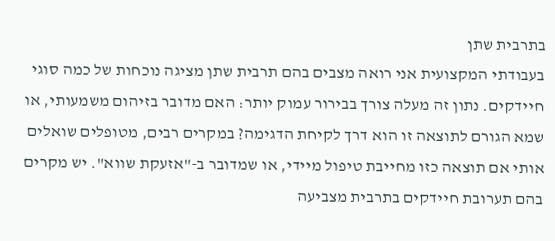בתרבית שתן
בעבודתי המקצועית אני רואה מצבים בהם תרבית שתן מציגה נוכחות של כמה סוגי חיידקים. נתון זה מעלה צורך בבירור עמוק יותר: האם מדובר בזיהום משמעותי, או שמא הגורם לתוצאה זו הוא דרך לקיחת הדגימה? במקרים רבים, מטופלים שואלים אותי אם תוצאה כזו מחייבת טיפול מיידי, או שמדובר ב-"אזעקת שווא". יש מקרים בהם תערובת חיידקים בתרבית מצביעה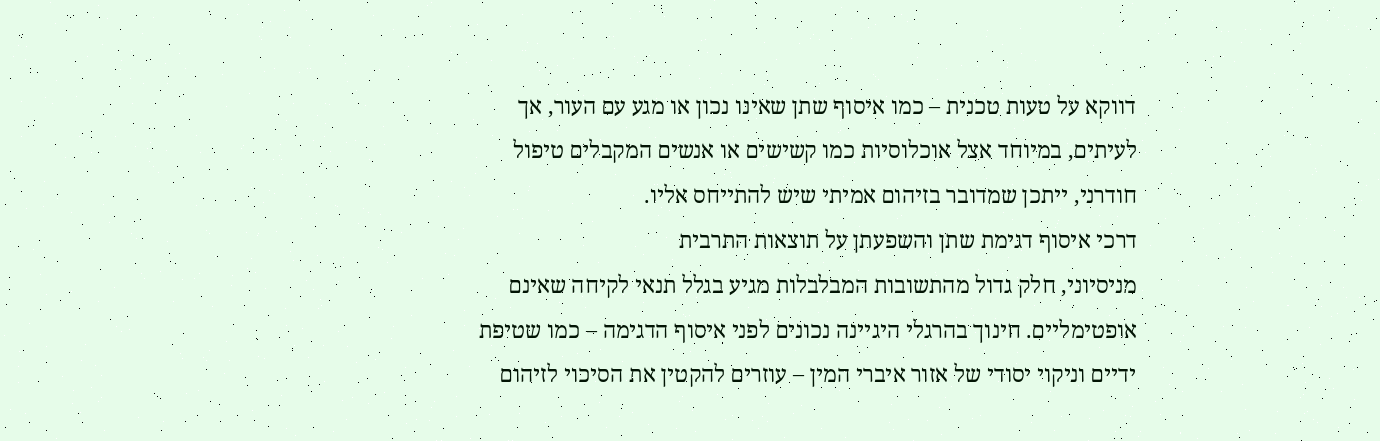דווקא על טעות טכנית – כמו איסוף שתן שאינו נכון או מגע עם העור, אך לעיתים, במיוחד אצל אוכלוסיות כמו קשישים או אנשים המקבלים טיפול חודרני, ייתכן שמדובר בזיהום אמיתי שיש להתייחס אליו.
דרכי איסוף דגימת שתן והשפעתן על תוצאות התרבית
מניסיוני, חלק גדול מהתשובות המבלבלות מגיע בגלל תנאי לקיחה שאינם אופטימליים. חינוך בהרגלי היגיינה נכונים לפני איסוף הדגימה – כמו שטיפת ידיים וניקוי יסודי של אזור איברי המין – עוזרים להקטין את הסיכוי לזיהום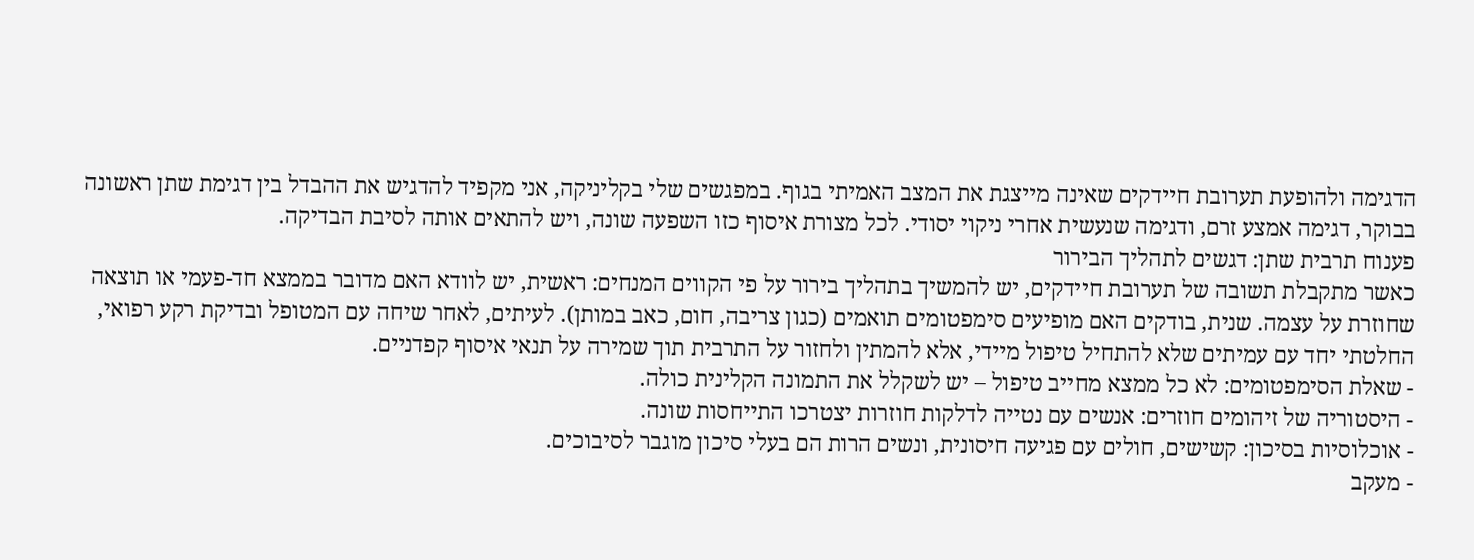הדגימה ולהופעת תערובת חיידקים שאינה מייצגת את המצב האמיתי בגוף. במפגשים שלי בקליניקה, אני מקפיד להדגיש את ההבדל בין דגימת שתן ראשונה בבוקר, דגימה אמצע זרם, ודגימה שנעשית אחרי ניקוי יסודי. לכל מצורת איסוף כזו השפעה שונה, ויש להתאים אותה לסיבת הבדיקה.
פענוח תרבית שתן: דגשים לתהליך הבירור
כאשר מתקבלת תשובה של תערובת חיידקים, יש להמשיך בתהליך בירור על פי הקווים המנחים: ראשית, יש לוודא האם מדובר בממצא חד-פעמי או תוצאה שחוזרת על עצמה. שנית, בודקים האם מופיעים סימפטומים תואמים (כגון צריבה, חום, כאב במותן). לעיתים, לאחר שיחה עם המטופל ובדיקת רקע רפואי, החלטתי יחד עם עמיתים שלא להתחיל טיפול מיידי, אלא להמתין ולחזור על התרבית תוך שמירה על תנאי איסוף קפדניים.
- שאלת הסימפטומים: לא כל ממצא מחייב טיפול – יש לשקלל את התמונה הקלינית כולה.
- היסטוריה של זיהומים חוזרים: אנשים עם נטייה לדלקות חוזרות יצטרכו התייחסות שונה.
- אוכלוסיות בסיכון: קשישים, חולים עם פגיעה חיסונית, ונשים הרות הם בעלי סיכון מוגבר לסיבוכים.
- מעקב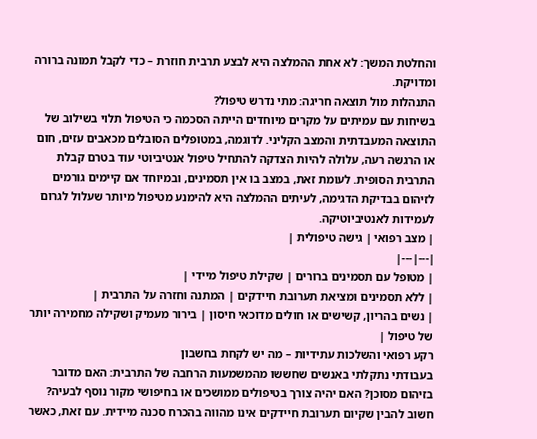והחלטת המשך: לא אחת ההמלצה היא לבצע תרבית חוזרת – כדי לקבל תמונה ברורה ומדויקת.
התנהלות מול תוצאה חריגה: מתי נדרש טיפול?
בשיחות עם עמיתים על מקרים מיוחדים הייתה הסכמה כי הטיפול תלוי בשילוב של התוצאה המעבדתית והמצב הקליני. לדוגמה, במטופלים הסובלים מכאבים עזים, חום או הרגשה רעה, עלולה להיות הצדקה להתחיל טיפול אנטיביוטי עוד בטרם קבלת התרבית הסופית. לעומת זאת, במצב בו אין תסמינים, ובמיוחד אם קיימים גורמים לזיהום בבדיקת הדגימה, לעיתים ההמלצה היא להימנע מטיפול מיותר שעלול לגרום לעמידות לאנטיביוטיקה.
| מצב רפואי | גישה טיפולית |
|---|---|
| מטופל עם תסמינים ברורים | שקילת טיפול מיידי |
| ללא תסמינים ומציאת תערובת חיידקים | המתנה וחזרה על התרבית |
| נשים בהריון, קשישים או חולים מדוכאי חיסון | בירור מעמיק ושקילה מחמירה יותר של טיפול |
רקע רפואי והשלכות עתידיות – מה יש לקחת בחשבון
בעבודתי נתקלתי באנשים שחששו מהמשמעות הרחבה של התרבית: האם מדובר בזיהום מסוכן? האם יהיה צורך בטיפולים ממושכים או בחיפושי מקור נוסף לבעיה? חשוב להבין שקיום תערובת חיידקים אינו מהווה בהכרח סכנה מיידית. עם זאת, כאשר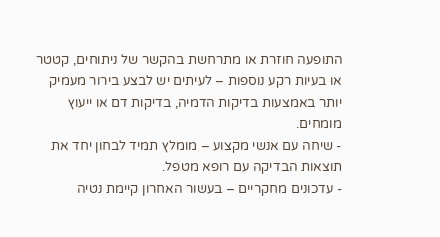התופעה חוזרת או מתרחשת בהקשר של ניתוחים, קטטר או בעיות רקע נוספות – לעיתים יש לבצע בירור מעמיק יותר באמצעות בדיקות הדמיה, בדיקות דם או ייעוץ מומחים.
- שיחה עם אנשי מקצוע – מומלץ תמיד לבחון יחד את תוצאות הבדיקה עם רופא מטפל.
- עדכונים מחקריים – בעשור האחרון קיימת נטיה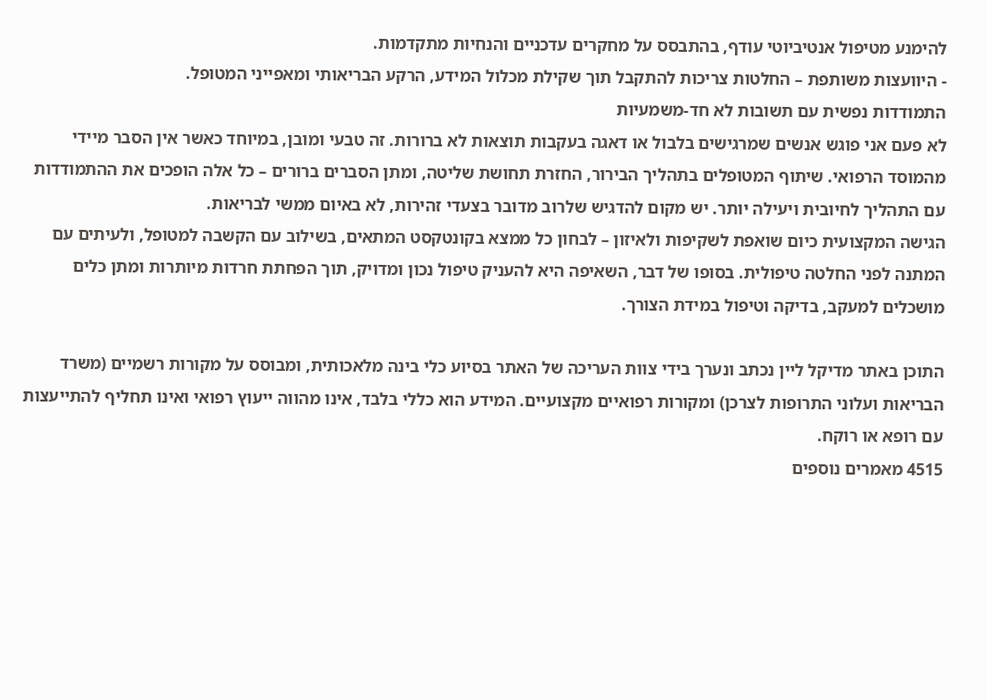להימנע מטיפול אנטיביוטי עודף, בהתבסס על מחקרים עדכניים והנחיות מתקדמות.
- היוועצות משותפת – החלטות צריכות להתקבל תוך שקילת מכלול המידע, הרקע הבריאותי ומאפייני המטופל.
התמודדות נפשית עם תשובות לא חד-משמעיות
לא פעם אני פוגש אנשים שמרגישים בלבול או דאגה בעקבות תוצאות לא ברורות. זה טבעי ומובן, במיוחד כאשר אין הסבר מיידי מהמוסד הרפואי. שיתוף המטופלים בתהליך הבירור, החזרת תחושת שליטה, ומתן הסברים ברורים – כל אלה הופכים את ההתמודדות עם התהליך לחיובית ויעילה יותר. יש מקום להדגיש שלרוב מדובר בצעדי זהירות, לא באיום ממשי לבריאות.
הגישה המקצועית כיום שואפת לשקיפות ולאיזון – לבחון כל ממצא בקונטקסט המתאים, בשילוב עם הקשבה למטופל, ולעיתים עם המתנה לפני החלטה טיפולית. בסופו של דבר, השאיפה היא להעניק טיפול נכון ומדויק, תוך הפחתת חרדות מיותרות ומתן כלים מושכלים למעקב, בדיקה וטיפול במידת הצורך.

התוכן באתר מדיקל ליין נכתב ונערך בידי צוות העריכה של האתר בסיוע כלי בינה מלאכותית, ומבוסס על מקורות רשמיים (משרד הבריאות ועלוני התרופות לצרכן) ומקורות רפואיים מקצועיים. המידע הוא כללי בלבד, אינו מהווה ייעוץ רפואי ואינו תחליף להתייעצות עם רופא או רוקח.
4515 מאמרים נוספים